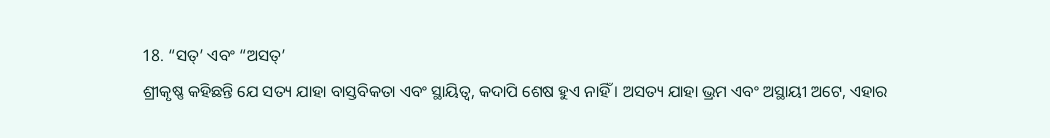18. “ସତ୍’ ଏବଂ “ଅସତ୍’
ଶ୍ରୀକୃଷ୍ଣ କହିଛନ୍ତି ଯେ ସତ୍ୟ ଯାହା ବାସ୍ତବିକତା ଏବଂ ସ୍ଥାୟିତ୍ୱ, କଦାପି ଶେଷ ହୁଏ ନାହିଁ । ଅସତ୍ୟ ଯାହା ଭ୍ରମ ଏବଂ ଅସ୍ଥାୟୀ ଅଟେ, ଏହାର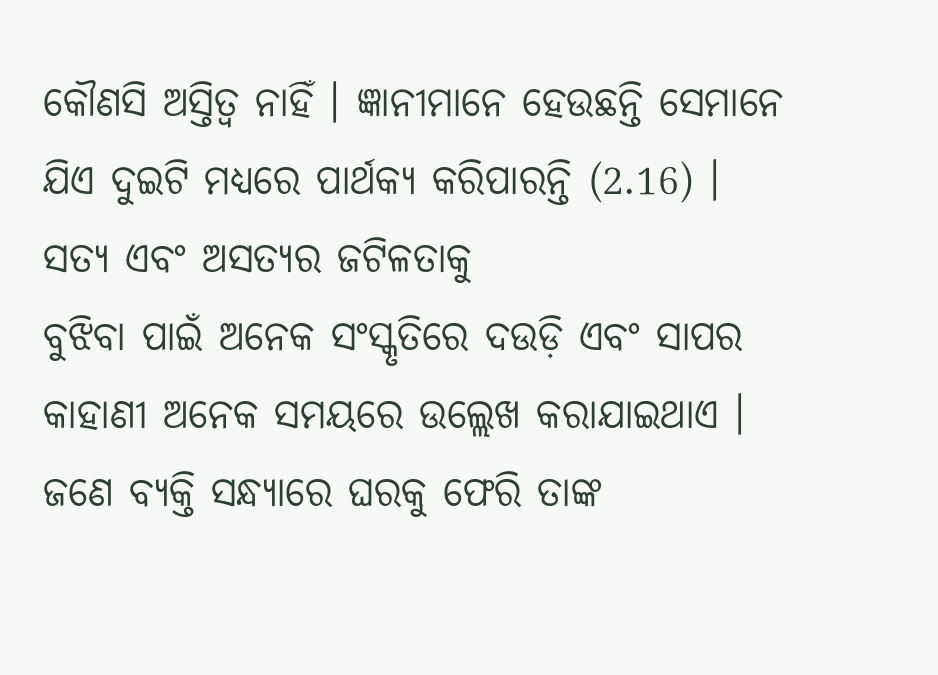କୌଣସି ଅସ୍ତିତ୍ୱ ନାହିଁ । ଜ୍ଞାନୀମାନେ ହେଉଛନ୍ତି ସେମାନେ ଯିଏ ଦୁଇଟି ମଧ୍ୟରେ ପାର୍ଥକ୍ୟ କରିପାରନ୍ତି (2.16) ।
ସତ୍ୟ ଏବଂ ଅସତ୍ୟର ଜଟିଳତାକୁ
ବୁଝିବା ପାଇଁ ଅନେକ ସଂସ୍କୃତିରେ ଦଉଡ଼ି ଏବଂ ସାପର କାହାଣୀ ଅନେକ ସମୟରେ ଉଲ୍ଲେଖ କରାଯାଇଥାଏ ।
ଜଣେ ବ୍ୟକ୍ତି ସନ୍ଧ୍ୟାରେ ଘରକୁ ଫେରି ତାଙ୍କ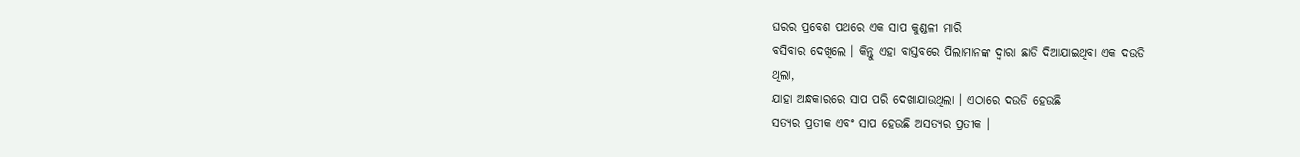ଘରର ପ୍ରବେଶ ପଥରେ ଏକ ସାପ କୁଣ୍ଡଳୀ ମାରି
ବସିବାର ଦେଖିଲେ । କିନ୍ତୁ ଏହା ବାସ୍ତବରେ ପିଲାମାନଙ୍କ ଦ୍ୱାରା ଛାଡି ଦିଆଯାଇଥିବା ଏକ ଦଉଡି
ଥିଲା,
ଯାହା ଅନ୍ଧକାରରେ ସାପ ପରି ଦେଖାଯାଉଥିଲା । ଏଠାରେ ଦଉଡି ହେଉଛି
ସତ୍ୟର ପ୍ରତୀକ ଏବଂ ସାପ ହେଉଛି ଅସତ୍ୟର ପ୍ରତୀକ ।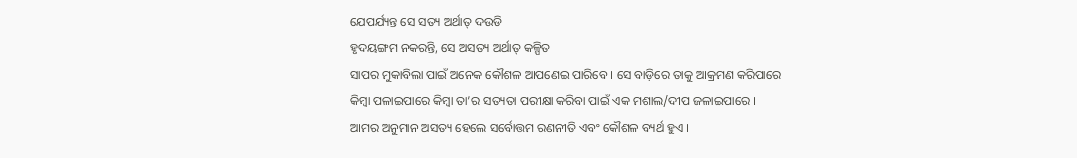ଯେପର୍ଯ୍ୟନ୍ତ ସେ ସତ୍ୟ ଅର୍ଥାତ୍ ଦଉଡି
ହୃଦୟଙ୍ଗମ ନକରନ୍ତି, ସେ ଅସତ୍ୟ ଅର୍ଥାତ୍ କଳ୍ପିତ
ସାପର ମୁକାବିଲା ପାଇଁ ଅନେକ କୌଶଳ ଆପଣେଇ ପାରିବେ । ସେ ବାଡ଼ିରେ ତାକୁ ଆକ୍ରମଣ କରିପାରେ
କିମ୍ବା ପଳାଇପାରେ କିମ୍ବା ତା’ର ସତ୍ୟତା ପରୀକ୍ଷା କରିବା ପାଇଁ ଏକ ମଶାଲ/ଦୀପ ଜଳାଇପାରେ ।
ଆମର ଅନୁମାନ ଅସତ୍ୟ ହେଲେ ସର୍ବୋତ୍ତମ ରଣନୀତି ଏବଂ କୌଶଳ ବ୍ୟର୍ଥ ହୁଏ ।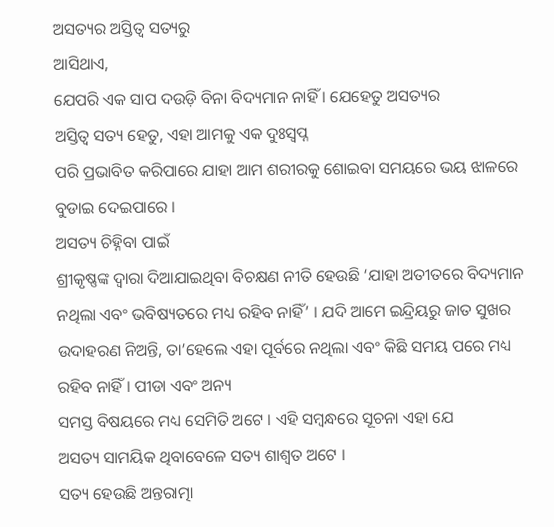ଅସତ୍ୟର ଅସ୍ତିତ୍ୱ ସତ୍ୟରୁ
ଆସିଥାଏ,
ଯେପରି ଏକ ସାପ ଦଉଡ଼ି ବିନା ବିଦ୍ୟମାନ ନାହିଁ । ଯେହେତୁ ଅସତ୍ୟର
ଅସ୍ତିତ୍ୱ ସତ୍ୟ ହେତୁ, ଏହା ଆମକୁ ଏକ ଦୁଃସ୍ୱପ୍ନ
ପରି ପ୍ରଭାବିତ କରିପାରେ ଯାହା ଆମ ଶରୀରକୁ ଶୋଇବା ସମୟରେ ଭୟ ଝାଳରେ ବୁଡାଇ ଦେଇପାରେ ।
ଅସତ୍ୟ ଚିହ୍ନିବା ପାଇଁ
ଶ୍ରୀକୃଷ୍ଣଙ୍କ ଦ୍ୱାରା ଦିଆଯାଇଥିବା ବିଚକ୍ଷଣ ନୀତି ହେଉଛି ‘ଯାହା ଅତୀତରେ ବିଦ୍ୟମାନ ନଥିଲା ଏବଂ ଭବିଷ୍ୟତରେ ମଧ୍ୟ ରହିବ ନାହିଁ’ । ଯଦି ଆମେ ଇନ୍ଦ୍ରିୟରୁ ଜାତ ସୁଖର ଉଦାହରଣ ନିଅନ୍ତି, ତା’ହେଲେ ଏହା ପୂର୍ବରେ ନଥିଲା ଏବଂ କିଛି ସମୟ ପରେ ମଧ୍ୟ ରହିବ ନାହିଁ । ପୀଡା ଏବଂ ଅନ୍ୟ
ସମସ୍ତ ବିଷୟରେ ମଧ୍ୟ ସେମିତି ଅଟେ । ଏହି ସମ୍ବନ୍ଧରେ ସୂଚନା ଏହା ଯେ
ଅସତ୍ୟ ସାମୟିକ ଥିବାବେଳେ ସତ୍ୟ ଶାଶ୍ୱତ ଅଟେ ।
ସତ୍ୟ ହେଉଛି ଅନ୍ତରାତ୍ମା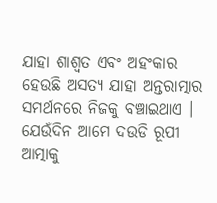ଯାହା ଶାଶ୍ୱତ ଏବଂ ଅହଂକାର ହେଉଛି ଅସତ୍ୟ ଯାହା ଅନ୍ତରାତ୍ମାର ସମର୍ଥନରେ ନିଜକୁ ବଞ୍ଚାଇଥାଏ । ଯେଉଁଦିନ ଆମେ ଦଉଡି ରୂପୀ ଆତ୍ମାକୁ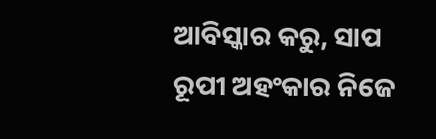ଆବିସ୍କାର କରୁ, ସାପ ରୂପୀ ଅହଂକାର ନିଜେ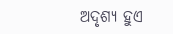ଅଦୃଶ୍ୟ ହୁଏ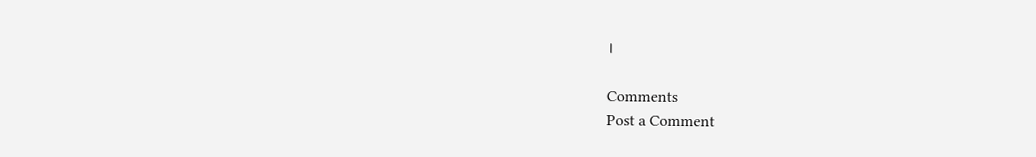।

Comments
Post a Comment